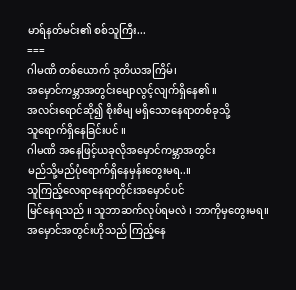မာရ်နတ်မင်း၏ စစ်သူကြီး...
===
ဂါမဏိ တစ်ယောက် ဒုတိယအကြိမ်၊
အမှောင်ကမ္ဘာအတွင်းမျောလွင့်လျက်ရှိနေ၏ ။
အလင်းရောင်ဆို၍ စိုးစိမျ မရှိသောနေရာတစ်ခုသို့
သူရောက်ရှိနေခြင်းပင် ။
ဂါမဏိ အနေဖြင့်ယခုလိုအမှောင်ကမ္ဘာအတွင်း
မည်သို့မည်ပုံရောက်ရှိနေမှန်းတွေးမရ..။
သူကြည့်လေရာနေရာတိုင်းအမှောင်ပင်
မြင်နေရသည် ။ သူဘာဆက်လုပ်ရမလဲ ၊ ဘာကိုမှတွေးမရ။
အမှောင်အတွင်းဟိုသည် ကြည့်နေ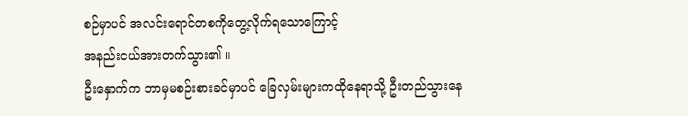စဉ်မှာပင် အလင်းရောင်တစကိုတွေ့လိုက်ရသောကြောင့်
အနည်းငယ်အားတက်သွား၏ ။
ဦးနှောက်က ဘာမှမစဉ်းစားခင်မှာပင် ခြေလှမ်းများကထိုနေရာသို့ ဦးတည်သွားနေ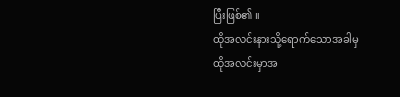ပြီးဖြစ်၏ ။
ထိုအလင်းနားသို့ရောက်သောအခါမှ
ထိုအလင်းမှာအ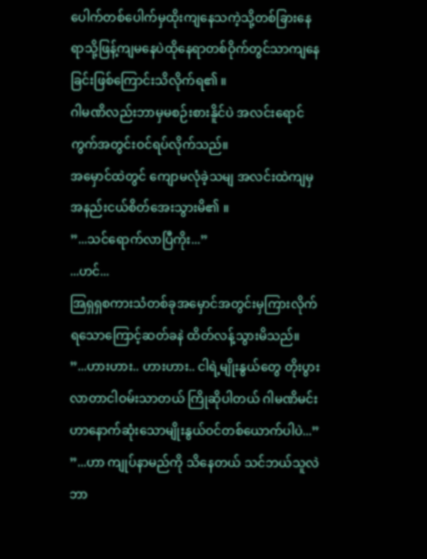ပေါက်တစ်ပေါက်မှထိုးကျနေသကဲ့သို့တစ်ခြားနေရာသို့ဖြန့်ကျမနေပဲထိုနေရာတစ်ဝိုက်တွင်သာကျနေခြင်းဖြစ်ကြောင်းသိလိုက်ရ၏ ။
ဂါမဏိလည်းဘာမှမစဉ်းစားနိူင်ပဲ အလင်းရောင်ကွက်အတွင်းဝင်ရပ်လိုက်သည်။
အမှောင်ထဲတွင် ကျောမလုံခဲ့သမျ အလင်းထဲကျမှ
အနည်းငယ်စိတ်အေးသွားမိ၏ ။
”...သင်ရောက်လာပြီကိုး...”
...ဟင်...
အြရှရှစကားသံတစ်ခုအမှောင်အတွင်းမှကြားလိုက်ရသောကြောင့်ဆတ်ခနဲ ထိတ်လန့်သွားမိသည်။
”...ဟားဟား.. ဟားဟား.. ငါရဲ့မျိုးနွယ်တွေ တိုးပွားလာတာငါဝမ်းသာတယ် ကြိုဆိုပါတယ် ဂါမဏိမင်းဟာနောက်ဆုံးသောမျိုးနွယ်ဝင်တစ်ယောက်ပါပဲ...”
”...ဟာ ကျုပ်နာမည်ကို သိနေတယ် သင်ဘယ်သူလဲဘာ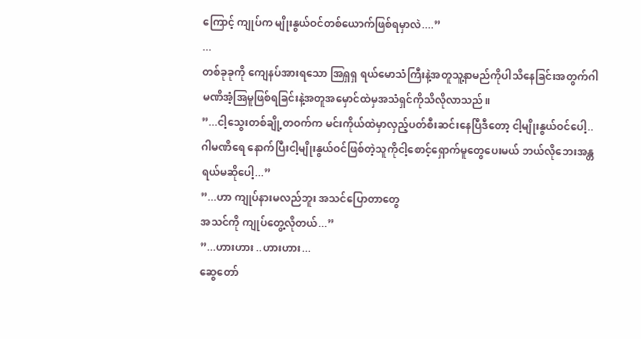ကြောင့် ကျုပ်က မျိုးနွယ်ဝင်တစ်ယောက်ဖြစ်ရမှာလဲ....”
...
တစ်ခုခုကို ကျေနပ်အားရသော အြရှရှ ရယ်မောသံကြီးနဲ့အတူသူ့နာမည်ကိုပါသိနေခြင်းအတွက်ဂါမဏိအံ့အြမူဖြစ်ရခြင်းနဲ့အတူအမှောင်ထဲမှအသံရှင်ကိုသိလိုလာသည်။
”...ငါ့သွေးတစ်ချို့တဝက်က မင်းကိုယ်ထဲမှာလှည့်ပတ်စီးဆင်းနေပြီဒီတော့ ငါ့မျိုးနွယ်ဝင်ပေါ့..ဂါမဏိရေ နောက်ပြီးငါ့မျိုးနွယ်ဝင်ဖြစ်တဲ့သူကိုငါ့စောင့်ရှောက်မူတွေပေးမယ် ဘယ်လိုဘေးအန္တရယ်မဆိုပေါ့...”
”...ဟာ ကျုပ်နားမလည်ဘူး အသင်ပြောတာတွေ
အသင်ကို ကျုပ်တွေ့လိုတယ်...”
”...ဟားဟား ..ဟားဟား...
ဆွေတော်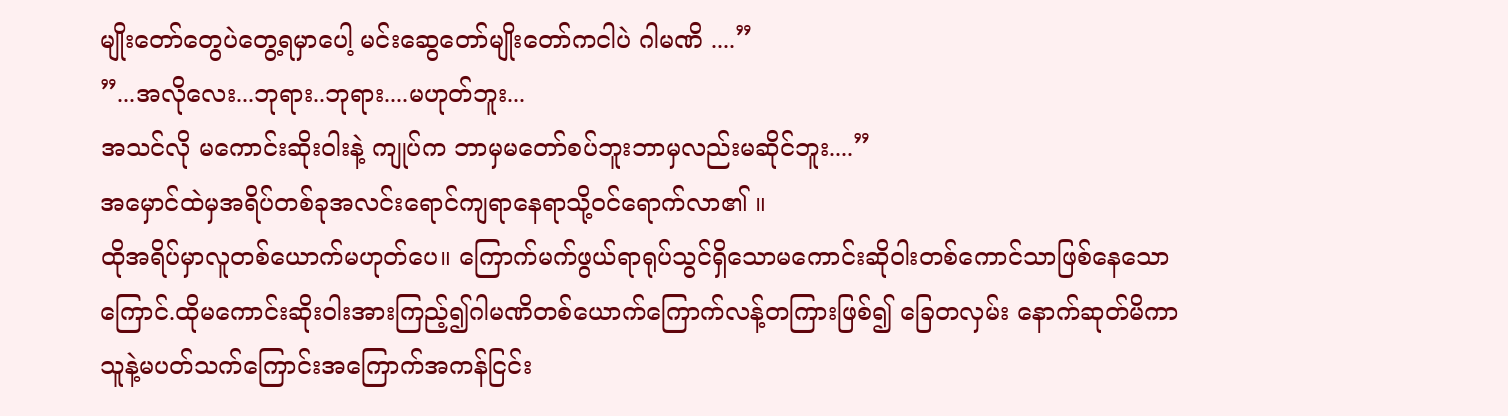မျိုးတော်တွေပဲတွေ့ရမှာပေါ့ မင်းဆွေတော်မျိုးတော်ကငါပဲ ဂါမဏိ ....”
”...အလိုလေး...ဘုရား..ဘုရား....မဟုတ်ဘူး...
အသင်လို မကောင်းဆိုးဝါးနဲ့ ကျုပ်က ဘာမှမတော်စပ်ဘူးဘာမှလည်းမဆိုင်ဘူး....”
အမှောင်ထဲမှအရိပ်တစ်ခုအလင်းရောင်ကျရာနေရာသို့ဝင်ရောက်လာ၏ ။
ထိုအရိပ်မှာလူတစ်ယောက်မဟုတ်ပေ။ ကြောက်မက်ဖွယ်ရာရုပ်သွင်ရှိသောမကောင်းဆိုဝါးတစ်ကောင်သာဖြစ်နေသောကြောင်.ထိုမကောင်းဆိုးဝါးအားကြည့်၍ဂါမဏိတစ်ယောက်ကြောက်လန့်တကြားဖြစ်၍ ခြေတလှမ်း နောက်ဆုတ်မိကာ
သူနဲ့မပတ်သက်ကြောင်းအကြောက်အကန်ငြင်း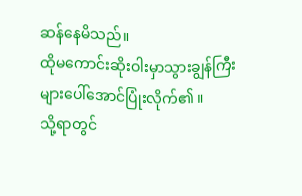ဆန်နေမိသည်။
ထိုမကောင်းဆိုးဝါးမှာသွားချွန်ကြီးများပေါ်အောင်ပြုံးလိုက်၏ ။
သို့ရာတွင်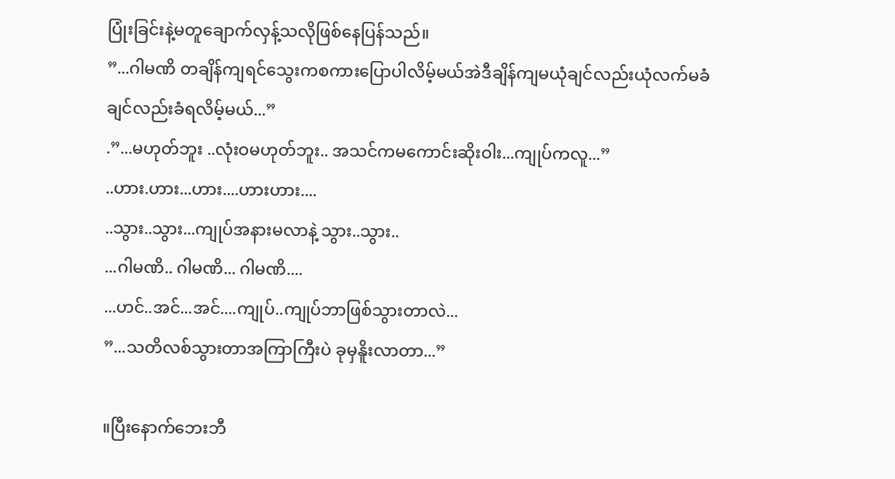ပြုံးခြင်းနဲ့မတူချောက်လှန့်သလိုဖြစ်နေပြန်သည်။
”...ဂါမဏိ တချိန်ကျရင်သွေးကစကားပြောပါလိမ့်မယ်အဲဒီချိန်ကျမယုံချင်လည်းယုံလက်မခံချင်လည်းခံရလိမ့်မယ်...”
.”...မဟုတ်ဘူး ..လုံးဝမဟုတ်ဘူး.. အသင်ကမကောင်းဆိုးဝါး...ကျုပ်ကလူ...”
..ဟား.ဟား...ဟား....ဟားဟား....
..သွား..သွား...ကျုပ်အနားမလာနဲ့ သွား..သွား..
...ဂါမဏိ.. ဂါမဏိ... ဂါမဏိ....
...ဟင်..အင်...အင်....ကျုပ်..ကျုပ်ဘာဖြစ်သွားတာလဲ...
”...သတိလစ်သွားတာအကြာကြီးပဲ ခုမှနိူးလာတာ...”

။ပြီးနောက်ဘေးဘီ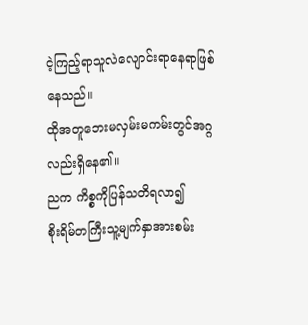ငဲ့ကြည့်ရာသူလဲလျောင်းရာနေရာဖြစ်နေသည်။
ထိုအတူဘေးမလှမ်းမကမ်းတွင်အဂ္ဂလည်းရှိနေ၏။
ညက ကိစ္စကိုပြန်သတိရလာ၍
စိုးရိမ်တကြီးသူ့မျက်နှာအားစမ်း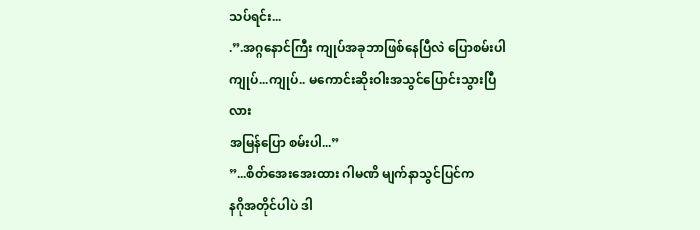သပ်ရင်း...
.”.အဂ္ဂနောင်ကြီး ကျုပ်အခုဘာဖြစ်နေပြီလဲ ပြောစမ်းပါကျုပ်...ကျုပ်.. မကောင်းဆိုးဝါးအသွင်ပြောင်းသွားပြီလား
အမြန်ပြော စမ်းပါ...”
”...စိတ်အေးအေးထား ဂါမဏိ မျက်နာသွင်ပြင်က
နဂိုအတိုင်ပါပဲ ဒါ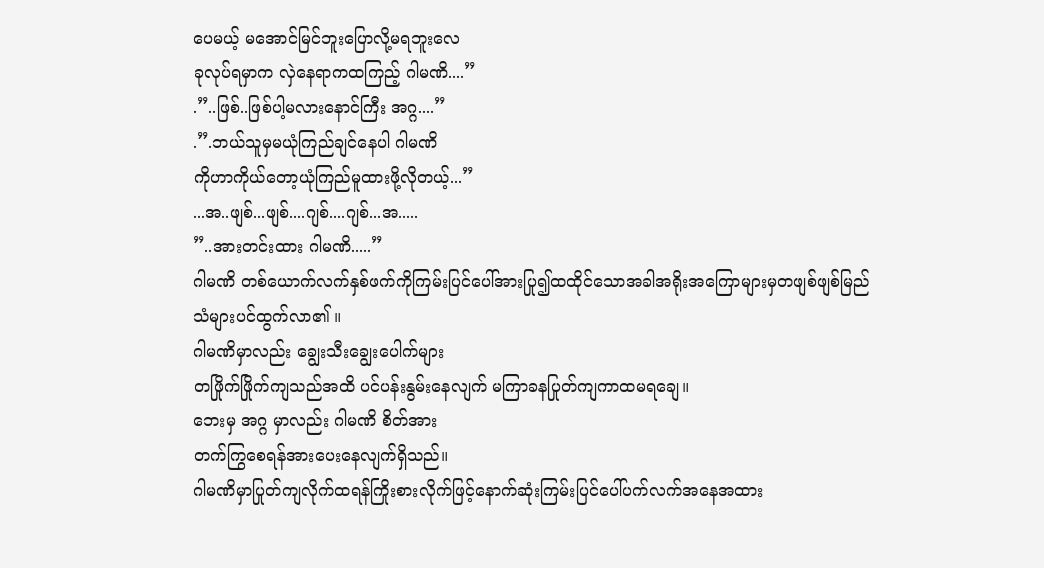ပေမယ့် မအောင်မြင်ဘူးပြောလို့မရဘူးလေ
ခုလုပ်ရမှာက လှဲနေရာကထကြည့် ဂါမဏိ....”
.”..ဖြစ်..ဖြစ်ပါ့မလားနောင်ကြီး အဂ္ဂ....”
.”.ဘယ်သူမှမယုံကြည်ချင်နေပါ ဂါမဏိ
ကိုဟာကိုယ်တော့ယုံကြည်မူထားဖို့လိုတယ့်...”
...အ..ဖျစ်...ဖျစ်....ဂျစ်....ဂျစ်...အ.....
”..အားတင်းထား ဂါမဏိ.....”
ဂါမဏိ တစ်ယောက်လက်နှစ်ဖက်ကိုကြမ်းပြင်ပေါ်အားပြု၍ထထိုင်သောအခါအရိုးအကြောများမှတဖျစ်ဖျစ်မြည်သံများပင်ထွက်လာ၏ ။
ဂါမဏိမှာလည်း ချွေးသီးချွေးပေါက်များ
တဖြိုက်ဖြိုက်ကျသည်အထိ ပင်ပန်းနွမ်းနေလျက် မကြာခနပြုတ်ကျကာထမရချေ။
ဘေးမှ အဂ္ဂ မှာလည်း ဂါမဏိ စိတ်အား
တက်ကြွစေရန်အားပေးနေလျက်ရှိသည်။
ဂါမဏိမှာပြုတ်ကျလိုက်ထရန်ကြိုးစားလိုက်ဖြင့်နောက်ဆုံးကြမ်းပြင်ပေါ်ပက်လက်အနေအထား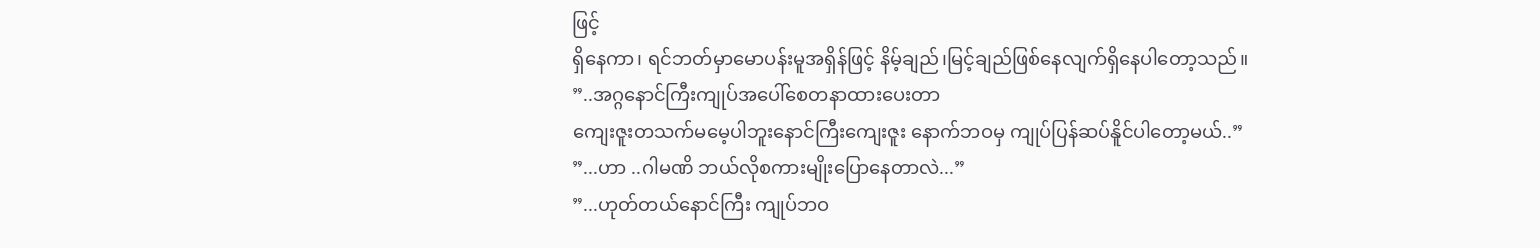ဖြင့်
ရှိနေကာ၊ ရင်ဘတ်မှာမောပန်းမူအရှိန်ဖြင့် နိမ့်ချည်၊မြင့်ချည်ဖြစ်နေလျက်ရှိနေပါတော့သည်။
”..အဂ္ဂနောင်ကြီးကျုပ်အပေါ်စေတနာထားပေးတာ
ကျေးဇူးတသက်မမေ့ပါဘူးနောင်ကြီးကျေးဇူး နောက်ဘဝမှ ကျုပ်ပြန်ဆပ်နိူင်ပါတော့မယ်..”
”...ဟာ ..ဂါမဏိ ဘယ်လိုစကားမျိုးပြောနေတာလဲ...”
”...ဟုတ်တယ်နောင်ကြီး ကျုပ်ဘဝ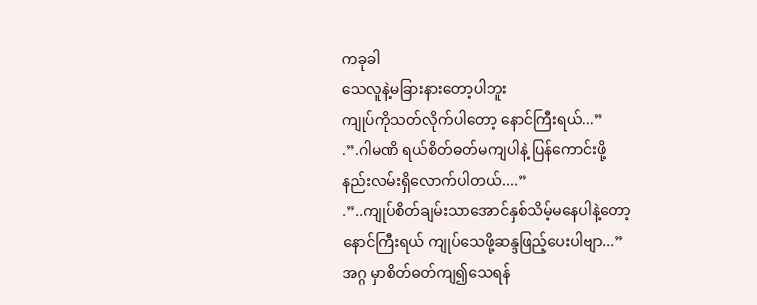ကခုခါ
သေလူနဲ့မခြားနားတော့ပါဘူး
ကျုပ်ကိုသတ်လိုက်ပါတော့ နောင်ကြီးရယ်...”
.”.ဂါမဏိ ရယ်စိတ်ဓတ်မကျပါနဲ့ ပြန်ကောင်းဖို့
နည်းလမ်းရှိလောက်ပါတယ်....”
.”..ကျုပ်စိတ်ချမ်းသာအောင်နှစ်သိမ့်မနေပါနဲ့တော့
နောင်ကြီးရယ် ကျုပ်သေဖို့ဆန္ဒဖြည့်ပေးပါဗျာ...”
အဂ္ဂ မှာစိတ်ဓတ်ကျ၍သေရန်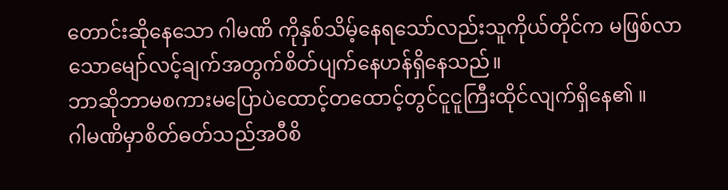တောင်းဆိုနေသော ဂါမဏိ ကိုနှစ်သိမ့်နေရသော်လည်းသူကိုယ်တိုင်က မဖြစ်လာသောမျော်လင့်ချက်အတွက်စိတ်ပျက်နေဟန်ရှိနေသည်။
ဘာဆိုဘာမစကားမပြောပဲထောင့်တထောင့်တွင်ငူငူကြီးထိုင်လျက်ရှိနေ၏ ။
ဂါမဏိမှာစိတ်ဓတ်သည်အဝီစိ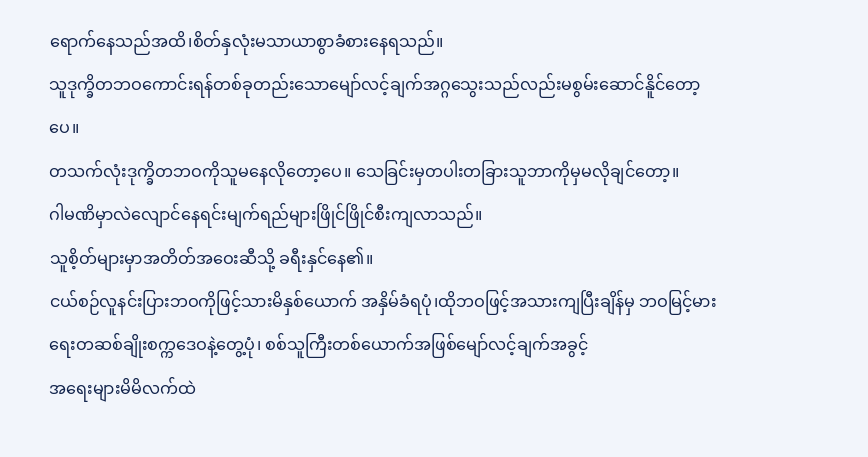ရောက်နေသည်အထိ၊စိတ်နှလုံးမသာယာစွာခံစားနေရသည်။
သူဒုက္ခိတဘဝကောင်းရန်တစ်ခုတည်းသောမျော်လင့်ချက်အဂ္ဂသွေးသည်လည်းမစွမ်းဆောင်နိူင်တော့ပေ။
တသက်လုံးဒုက္ခိတဘဝကိုသူမနေလိုတော့ပေ။ သေခြင်းမှတပါးတခြားသူဘာကိုမှမလိုချင်တော့။
ဂါမဏိမှာလဲလျောင်နေရင်းမျက်ရည်များဖြိုင်ဖြိုင်စီးကျလာသည်။
သူစိ့တ်များမှာအတိတ်အဝေးဆီသို့ ခရီးနှင်နေ၏။
ငယ်စဉ်လူနင်းပြားဘဝကိုဖြင့်သားမိနှစ်ယောက် အနှိမ်ခံရပုံ၊ထိုဘဝဖြင့်အသားကျပြီးချိန်မှ ဘဝမြင့်မားရေးတဆစ်ချိုးစက္ကဒေဝနဲ့တွေ့ပုံ၊ စစ်သူကြီးတစ်ယောက်အဖြစ်မျော်လင့်ချက်အခွင့်
အရေးများမိမိလက်ထဲ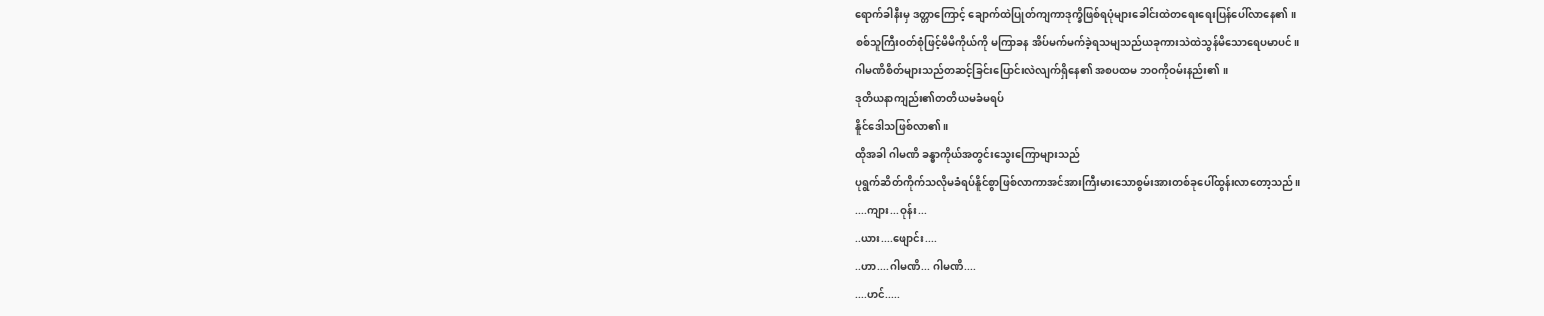ရောက်ခါနီးမှ ဒတ္တာကြောင့် ချောက်ထဲပြုတ်ကျကာဒုက္ခိဖြစ်ရပုံများခေါင်းထဲတရေးရေးပြန်ပေါ်လာနေ၏ ။
စစ်သူကြီးဝတ်စုံဖြင့်မိမိကိုယ်ကို မကြာခန အိပ်မက်မက်ခဲ့ရသမျသည်ယခုကားသဲထဲသွန်မိသောရေပမာပင်။
ဂါမဏိစိတ်များသည်တဆင့်ခြင်းပြောင်းလဲလျက်ရှိနေ၏ အစပထမ ဘဝကိုဝမ်းနည်း၏ ။
ဒုတိယနာကျည်း၏တတိယမခံမရပ်
နိူင်ဒေါသဖြစ်လာ၏ ။
ထိုအခါ ဂါမဏိ ခန္ဓာကိုယ်အတွင်းသွေးကြောများသည်
ပုရွက်ဆိတ်ကိုက်သလိုမခံရပ်နိူင်စွာဖြစ်လာကာအင်အားကြီးမားသောစွမ်းအားတစ်ခုပေါ်ထွန်းလာတော့သည်။
....ကျား...ဝုန်း...
..ယား....ဖျောင်း....
..ဟာ....ဂါမဏိ... ဂါမဏိ....
....ဟင်.....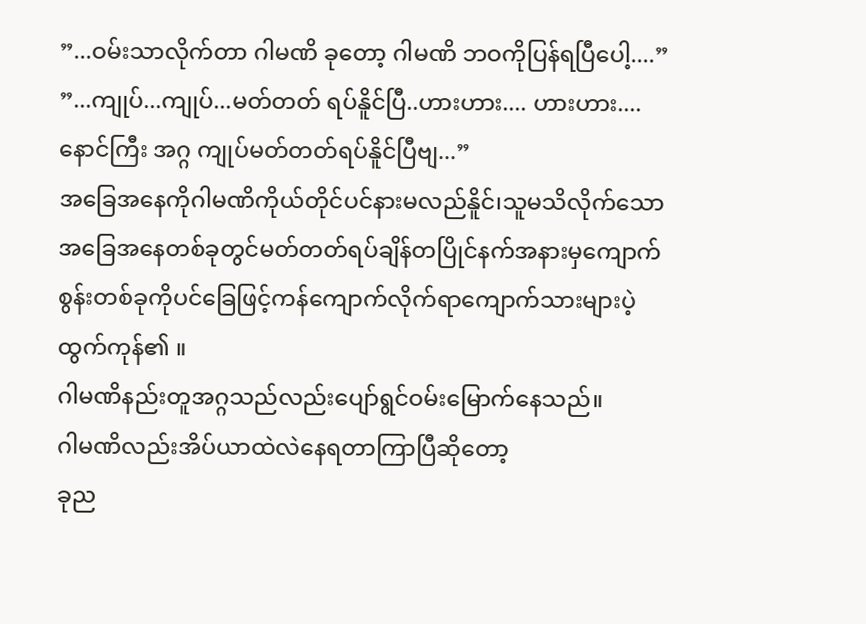”...ဝမ်းသာလိုက်တာ ဂါမဏိ ခုတော့ ဂါမဏိ ဘဝကိုပြန်ရပြီပေါ့....”
”...ကျုပ်...ကျုပ်...မတ်တတ် ရပ်နိူင်ပြီ..ဟားဟား.... ဟားဟား.... နောင်ကြီး အဂ္ဂ ကျုပ်မတ်တတ်ရပ်နိူင်ပြီဗျ...”
အခြေအနေကိုဂါမဏိကိုယ်တိုင်ပင်နားမလည်နိူင်၊သူမသိလိုက်သောအခြေအနေတစ်ခုတွင်မတ်တတ်ရပ်ချိန်တပြိုင်နက်အနားမှကျောက်စွန်းတစ်ခုကိုပင်ခြေဖြင့်ကန်ကျောက်လိုက်ရာကျောက်သားများပဲ့ထွက်ကုန်၏ ။
ဂါမဏိနည်းတူအဂ္ဂသည်လည်းပျော်ရွင်ဝမ်းမြောက်နေသည်။
ဂါမဏိလည်းအိပ်ယာထဲလဲနေရတာကြာပြီဆိုတော့
ခုည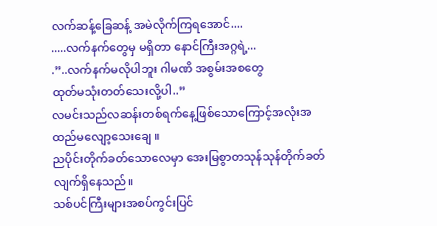လက်ဆန့်ခြေဆန့် အမဲလိုက်ကြရအောင်....
.....လက်နက်တွေမှ မရှိတာ နောင်ကြီးအဂ္ဂရဲ့...
.”..လက်နက်မလိုပါဘူး ဂါမဏိ အစွမ်းအစတွေ
ထုတ်မသုံးတတ်သေးလို့ပါ..”
လမင်းသည်လဆန်းတစ်ရက်နေ့ဖြစ်သောကြောင့်အလုံးအထည်မလျော့သေးချေ ။
ညပိုင်းတိုက်ခတ်သောလေမှာ အေးမြစွာတသုန်သုန်တိုက်ခတ်လျက်ရှိနေသည်။
သစ်ပင်ကြီးများအစပ်ကွင်းပြင်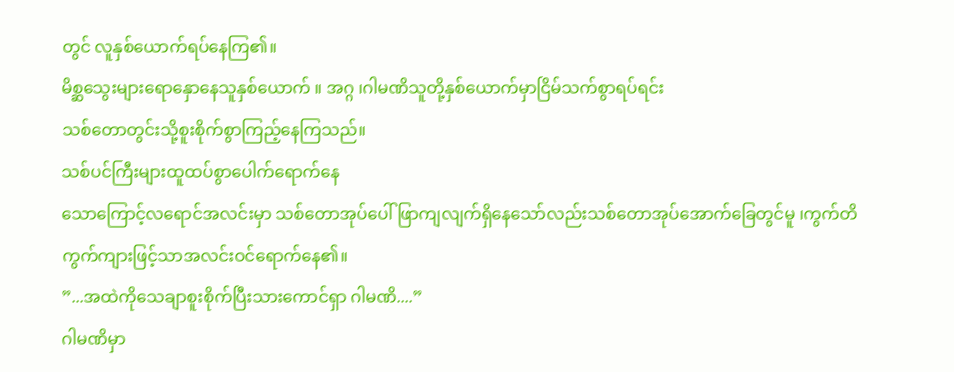တွင် လူနှစ်ယောက်ရပ်နေကြ၏။
မိစ္ဆသွေးများရောနှောနေသူနှစ်ယောက် ။ အဂ္ဂ ၊ဂါမဏိသူတို့နှစ်ယောက်မှာငြိမ်သက်စွာရပ်ရင်း
သစ်တောတွင်းသို့စူးစိုက်စွာကြည့်နေကြသည်။
သစ်ပင်ကြီးများထူထပ်စွာပေါက်ရောက်နေ
သောကြောင့်လရောင်အလင်းမှာ သစ်တောအုပ်ပေါ်ဖြာကျလျက်ရှိနေသော်လည်းသစ်တောအုပ်အောက်ခြေတွင်မူ ၊ကွက်တိကွက်ကျားဖြင့်သာအလင်းဝင်ရောက်နေ၏။
”...အထဲကိုသေချာစူးစိုက်ပြီးသားကောင်ရှာ ဂါမဏိ....”
ဂါမဏိမှာ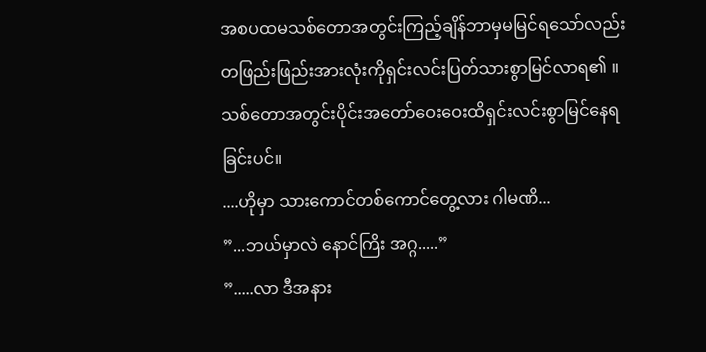အစပထမသစ်တောအတွင်းကြည့်ချိန်ဘာမှမမြင်ရသော်လည်းတဖြည်းဖြည်းအားလုံးကိုရှင်းလင်းပြတ်သားစွာမြင်လာရ၏ ။
သစ်တောအတွင်းပိုင်းအတော်ဝေးဝေးထိရှင်းလင်းစွာမြင်နေရခြင်းပင်။
....ဟိုမှာ သားကောင်တစ်ကောင်တွေ့လား ဂါမဏိ...
”...ဘယ်မှာလဲ နောင်ကြိး အဂ္ဂ.....”
”.....လာ ဒီအနား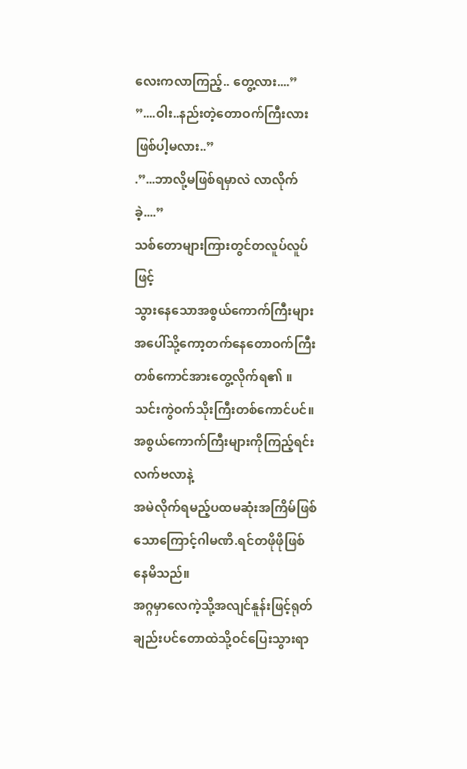လေးကလာကြည့်.. တွေ့လား....”
”....ဝါး..နည်းတဲ့တောဝက်ကြီးလား ဖြစ်ပါ့မလား..”
.”...ဘာလို့မဖြစ်ရမှာလဲ လာလိုက်ခဲ့....”
သစ်တောများကြားတွင်တလူပ်လူပ်ဖြင့်
သွားနေသောအစွယ်ကောက်ကြီးများအပေါ်သို့ကော့တက်နေတောဝက်ကြီးတစ်ကောင်အားတွေ့လိုက်ရ၏ ။
သင်းကွဲဝက်သိုးကြီးတစ်ကောင်ပင်။
အစွယ်ကောက်ကြီးများကိုကြည့်ရင်း လက်ဗလာနဲ့
အမဲလိုက်ရမည့်ပထမဆုံးအကြိမ်ဖြစ်သောကြောင့်ဂါမဏိ.ရင်တဖိုဖိုဖြစ်နေမိသည်။
အဂ္ဂမှာလေကဲ့သို့အလျင်နူန်းဖြင့်ရုတ်ချည်းပင်တောထဲသို့ဝင်ပြေးသွားရာ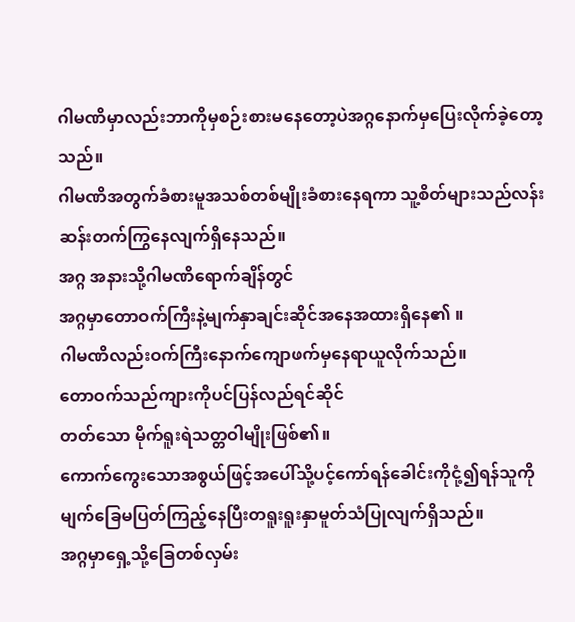ဂါမဏိမှာလည်းဘာကိုမှစဉ်းစားမနေတော့ပဲအဂ္ဂနောက်မှပြေးလိုက်ခဲ့တော့သည်။
ဂါမဏိအတွက်ခံစားမူအသစ်တစ်မျိုးခံစားနေရကာ သူ့စိတ်များသည်လန်းဆန်းတက်ကြွနေလျက်ရှိနေသည်။
အဂ္ဂ အနားသို့ဂါမဏိရောက်ချိန်တွင်
အဂ္ဂမှာတောဝက်ကြီးနဲ့မျက်နှာချင်းဆိုင်အနေအထားရှိနေ၏ ။
ဂါမဏိလည်းဝက်ကြီးနောက်ကျောဖက်မှနေရာယူလိုက်သည်။
တောဝက်သည်ကျားကိုပင်ပြန်လည်ရင်ဆိုင်
တတ်သော မိုက်ရူးရဲသတ္တဝါမျိုးဖြစ်၏။
ကောက်ကွေးသောအစွယ်ဖြင့်အပေါ်သို့ပင့်ကော်ရန်ခေါင်းကိုငုံ့၍ရန်သူကိုမျက်ခြေမပြတ်ကြည့်နေပြီးတရူးရူးနှာမူတ်သံပြုလျက်ရှိသည်။
အဂ္ဂမှာရှေ့သို့ခြေတစ်လှမ်း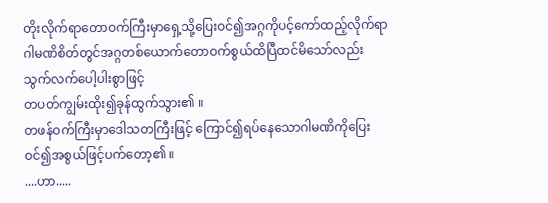တိုးလိုက်ရာတောဝက်ကြီးမှာရှေ့သို့ပြေးဝင်၍အဂ္ဂကိုပင့်ကော်ထည့်လိုက်ရာဂါမဏိစိတ်တွင်အဂ္ဂတစ်ယောက်တောဝက်စွယ်ထိပြီထင်မိသော်လည်း သွက်လက်ပေါ့ပါးစွာဖြင့်
တပတ်ကျွမ်းထိုး၍ခုန်ထွက်သွား၏ ။
တဖန်ဝက်ကြီးမှာဒေါသတကြီးဖြင့် ကြောင်၍ရပ်နေသောဂါမဏိကိုပြေးဝင်၍အစွယ်ဖြင့်ပက်တော့၏ ။
....ဟာ.....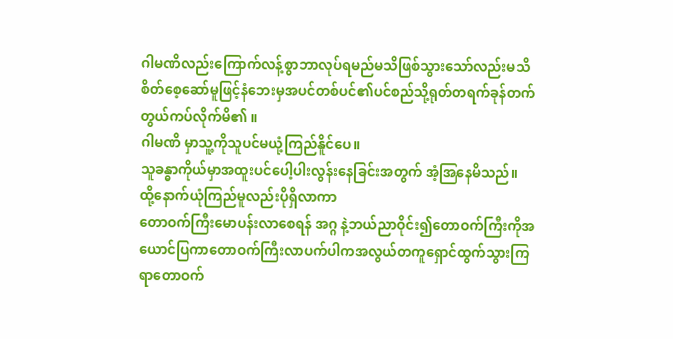ဂါမဏိလည်းကြောက်လန့်စွာဘာလုပ်ရမည်မသိဖြစ်သွားသော်လည်းမသိစိတ်စေ့ဆော်မူဖြင့်နံဘေးမှအပင်တစ်ပင်၏ပင်စည်သို့ရုတ်တရက်ခုန်တက်တွယ်ကပ်လိုက်မိ၏ ။
ဂါမဏိ မှာသူ့ကိုသူပင်မယုံ့ကြည်နိူင်ပေ။
သူခန္ဓာကိုယ်မှာအထူးပင်ပေါ့ပါးလွန်းနေခြင်းအတွက် အံ့အြနေမိသည်။
ထို့နောက်ယုံကြည်မူလည်းပိုရှိလာကာ
တောဝက်ကြီးမောပန်းလာစေရန် အဂ္ဂ နဲ့ဘယ်ညာဝိုင်း၍တောဝက်ကြီးကိုအယောင်ပြကာတောဝက်ကြီးလာပက်ပါကအလွယ်တကူရှောင်ထွက်သွားကြရာတောဝက်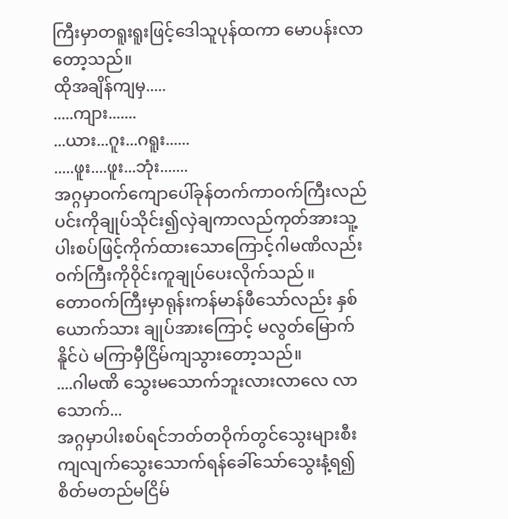ကြီးမှာတရူးရူးဖြင့်ဒေါသူပုန်ထကာ မောပန်းလာတော့သည်။
ထိုအချိန်ကျမှ.....
.....ကျား.......
...ယား...ဂူး...ဂရူး......
.....ဖူး....ဖူး...ဘုံး.......
အဂ္ဂမှာဝက်ကျောပေါ်ခုန်တက်ကာဝက်ကြီးလည်ပင်းကိုချုပ်သိုင်း၍လှဲချကာလည်ကုတ်အားသူ့ပါးစပ်ဖြင့်ကိုက်ထားသောကြောင့်ဂါမဏိလည်းဝက်ကြီးကိုဝိုင်းကူချုပ်ပေးလိုက်သည် ။
တောဝက်ကြီးမှာရုန်းကန်မာန်ဖီသော်လည်း နှစ်ယောက်သား ချုပ်အားကြောင့် မလွတ်မြောက်
နိူင်ပဲ မကြာမှီငြိမ်ကျသွားတော့သည်။
....ဂါမဏိ သွေးမသောက်ဘူးလားလာလေ လာသောက်...
အဂ္ဂမှာပါးစပ်ရင်ဘတ်တဝိုက်တွင်သွေးများစီးကျလျက်သွေးသောက်ရန်ခေါ်သော်သွေးနံ့ရ၍စိတ်မတည်မငြိမ်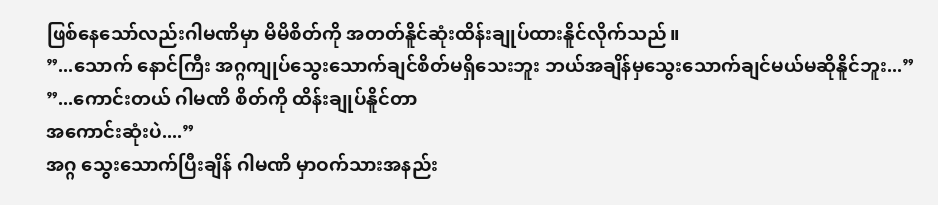ဖြစ်နေသော်လည်းဂါမဏိမှာ မိမိစိတ်ကို အတတ်နိူင်ဆုံးထိန်းချုပ်ထားနိူင်လိုက်သည်။
”...သောက် နောင်ကြီး အဂ္ဂကျုပ်သွေးသောက်ချင်စိတ်မရှိသေးဘူး ဘယ်အချိန်မှသွေးသောက်ချင်မယ်မဆိုနိူင်ဘူး...”
”...ကောင်းတယ် ဂါမဏိ စိတ်ကို ထိန်းချုပ်နိူင်တာ
အကောင်းဆုံးပဲ....”
အဂ္ဂ သွေးသောက်ပြီးချိန် ဂါမဏိ မှာဝက်သားအနည်း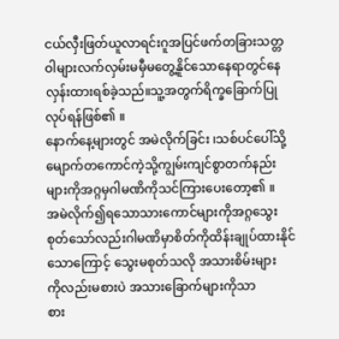ငယ်လှီးဖြတ်ယူလာရင်းဂူအပြင်ဖက်တခြားသတ္တဝါများလက်လှမ်းမမှီမတွေ့နိူင်သောနေရာတွင်နေလှန်းထားရစ်ခဲ့သည်။သူ့အတွက်ရိက္ခခြောက်ပြုလုပ်ရန်ဖြစ်၏ ။
နောက်နေ့များတွင် အမဲလိုက်ခြင်း ၊သစ်ပင်ပေါ်သို့
မျောက်တကောင်ကဲ့သို့ကျွမ်းကျင်စွာတက်နည်းများကိုအဂ္ဂမှဂါမဏိကိုသင်ကြားပေးတော့၏ ။
အမဲလိုက်၍ရသောသားကောင်များကိုအဂ္ဂသွေး
စုတ်သော်လည်းဂါမဏိမှာစိတ်ကိုထိန်းချုပ်ထားနိုင်
သောကြောင့် သွေးမစုတ်သလို အသားစိမ်းများ
ကိုလည်းမစားပဲ အသားခြောက်များကိုသာ
စား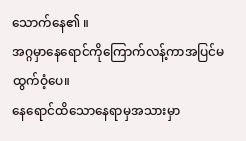သောက်နေ၏ ။
အဂ္ဂမှာနေရောင်ကိုကြောက်လန့်ကာအပြင်မထွက်ဝံ့ပေ။
နေရောင်ထိသောနေရာမှအသားမှာ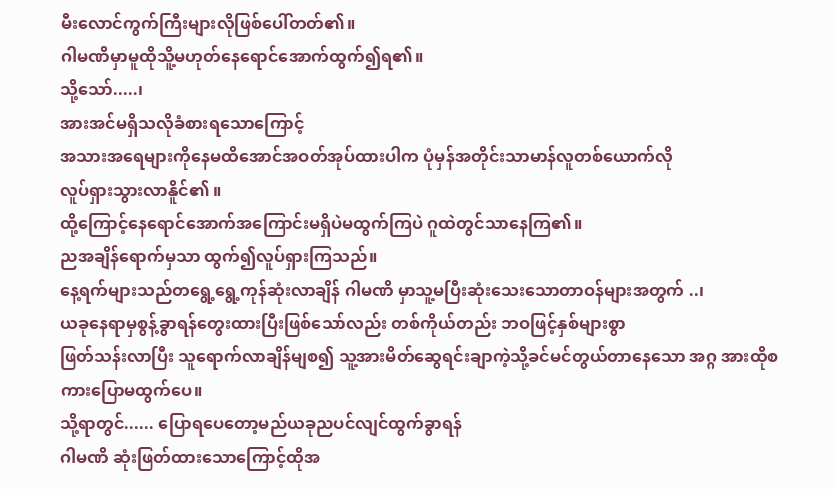မီးလောင်ကွက်ကြီးများလိုဖြစ်ပေါ်တတ်၏။
ဂါမဏိမှာမူထိုသိူ့မဟုတ်နေရောင်အောက်ထွက်၍ရ၏။
သို့သော်.....၊
အားအင်မရှိသလိုခံစားရသောကြောင့်
အသားအရေများကိုနေမထိအောင်အဝတ်အုပ်ထားပါက ပုံမှန်အတိုင်းသာမာန်လူတစ်ယောက်လို
လူပ်ရှားသွားလာနိူင်၏ ။
ထို့ကြောင့်နေရောင်အောက်အကြောင်းမရှိပဲမထွက်ကြပဲ ဂူထဲတွင်သာနေကြ၏။
ညအချိန်ရောက်မှသာ ထွက်၍လူပ်ရှားကြသည်။
နေ့ရက်များသည်တရွေ့ရွေ့ကုန်ဆုံးလာချိန် ဂါမဏိ မှာသူ့မပြီးဆုံးသေးသောတာဝန်များအတွက် ..၊
ယခုနေရာမှစွန့်ခွာရန်တွေးထားပြီးဖြစ်သော်လည်း တစ်ကိုယ်တည်း ဘဝဖြင့်နှစ်များစွာ
ဖြတ်သန်းလာပြီး သူရောက်လာချိန်မျစ၍ သူ့အားမိတ်ဆွေရင်းချာကဲ့သို့ခင်မင်တွယ်တာနေသော အဂ္ဂ အားထိုစကားပြောမထွက်ပေ။
သို့ရာတွင်...... ပြောရပေတော့မည်ယခုညပင်လျင်ထွက်ခွာရန်
ဂါမဏိ ဆုံးဖြတ်ထားသောကြောင့်ထိုအ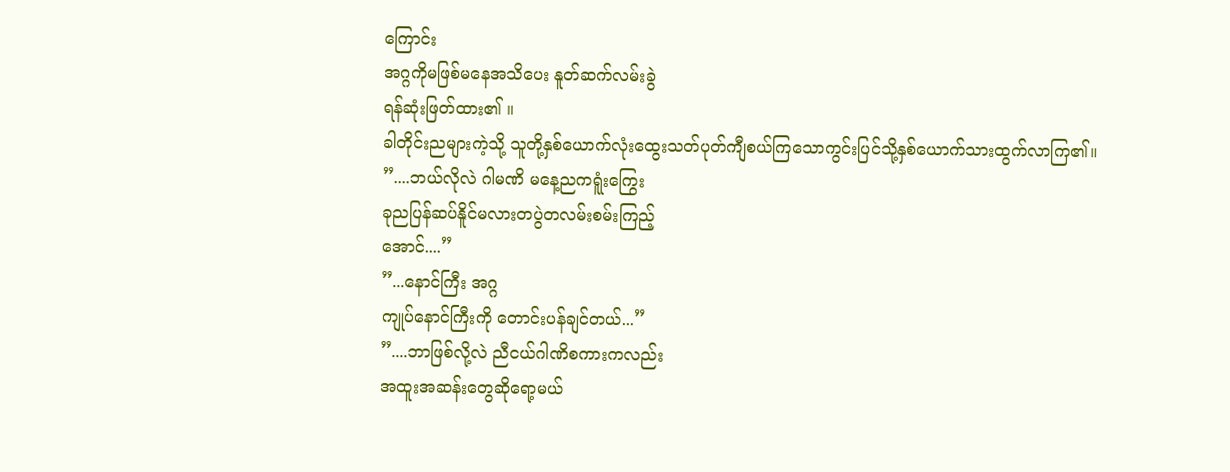ကြောင်း
အဂ္ဂကိုမဖြစ်မနေအသိပေး နူတ်ဆက်လမ်းခွဲ
ရန်ဆုံးဖြတ်ထား၏ ။
ခါတိုင်းညများကဲ့သို့ သူတို့နှစ်ယောက်လုံးထွေးသတ်ပုတ်ကျီစယ်ကြသောကွင်းပြင်သို့နှစ်ယောက်သားထွက်လာကြ၏။
”....ဘယ်လိုလဲ ဂါမဏိ မနေ့ညကရူံးကြွေး
ခုညပြန်ဆပ်နိူင်မလားတပွဲတလမ်းစမ်းကြည့်
အောင်....”
”...နောင်ကြီး အဂ္ဂ
ကျုပ်နောင်ကြီးကို တောင်းပန်ချင်တယ်...”
”....ဘာဖြစ်လို့လဲ ညီငယ်ဂါဏိစကားကလည်း
အထူးအဆန်းတွေဆိုရော့မယ်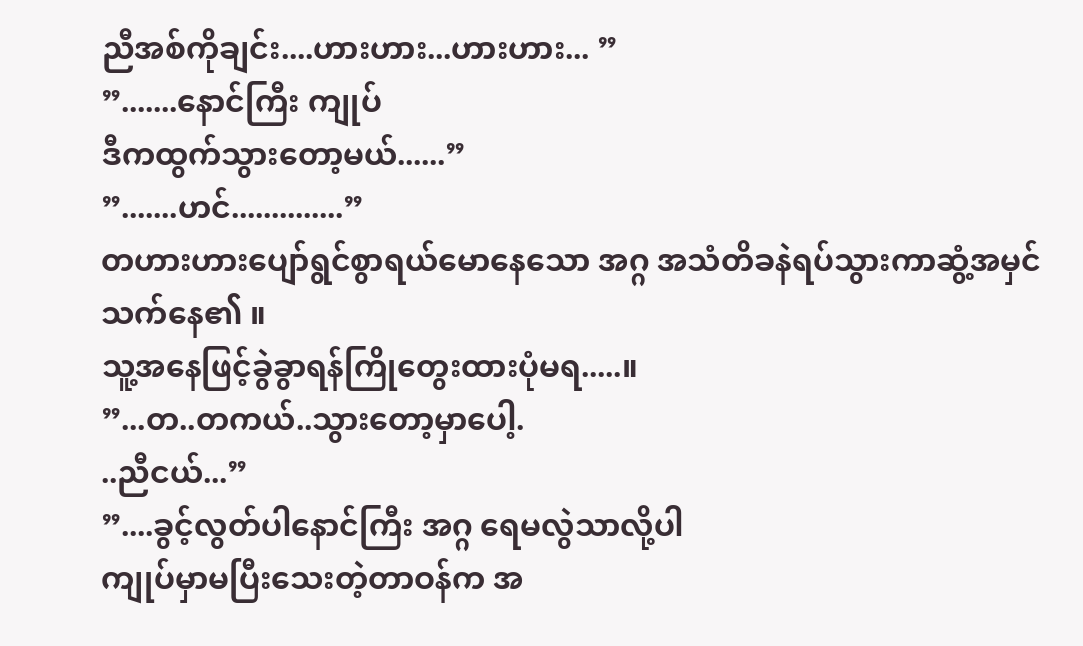ညီအစ်ကိုချင်း....ဟားဟား...ဟားဟား... ”
”.......နောင်ကြီး ကျုပ်
ဒီကထွက်သွားတော့မယ်......”
”.......ဟင်..............”
တဟားဟားပျော်ရွင်စွာရယ်မောနေသော အဂ္ဂ အသံတိခနဲရပ်သွားကာဆွံ့အမှင်သက်နေ၏ ။
သူ့အနေဖြင့်ခွဲခွာရန်ကြိုတွေးထားပုံမရ.....။
”...တ..တကယ်..သွားတော့မှာပေါ့.
..ညီငယ်...”
”....ခွင့်လွတ်ပါနောင်ကြီး အဂ္ဂ ရေမလွဲသာလို့ပါ
ကျုပ်မှာမပြီးသေးတဲ့တာဝန်က အ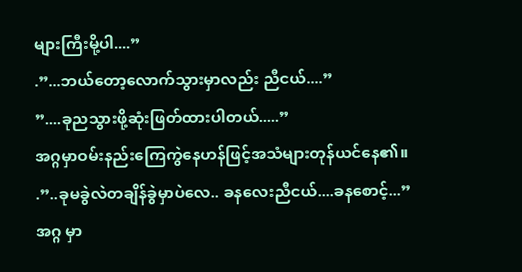များကြီးမို့ပါ....”
.”...ဘယ်တော့လောက်သွားမှာလည်း ညီငယ်....”
”....ခုညသွားဖို့ဆုံးဖြတ်ထားပါတယ်.....”
အဂ္ဂမှာဝမ်းနည်းကြေကွဲနေဟန်ဖြင့်အသံများတုန်ယင်နေ၏။
.”..ခုမခွဲလဲတချိန်ခွဲမှာပဲလေ.. ခနလေးညီငယ်....ခနစောင့်...”
အဂ္ဂ မှာ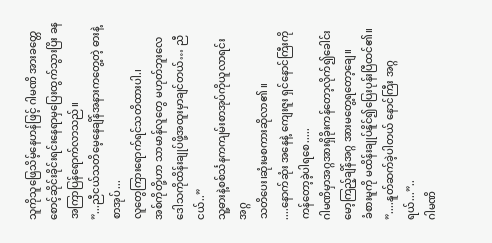သူကိုသူဖြေသိမ့်နေဟန်ဖြင့် ဂါမဏိ အားခတ္တေစောင့်ဆိုင်းခိုင်းရင်းနေရာမှပြေးထွက်သွားပြိး ခနအကြာပြန်ရောက်လာသည်။
”...ညီငယ်သတိမေ့နေချိန်အနားကတွေ့တဲ့ ဓားနဲ့စာအုပ်...
လူတွေကြားရောက်ရင်သတိထားပါ.၊
အစ်ကိုတို့ဟာ သာမာန်လူတွေ မဟုတ်ဘူးလေ
ဒေါသကိုထိန်းချုပ်ဖို့အထူးမှာချင်တယ်… ညီငယ်..”
သူ့ဓားနဲ့စစ်င်္သနကကျမ်းစာအုပ်ကိုယူလာရင်း အဂ္ဂ
သတိပေး၊ဆုံးမစကားဆိုလာ၏ ။
....နောက်ဆုံး အနေနဲ့ ကျေးဇူး ရှင်နောင်ကြီးကို ကန်တော့ခဲ့ပါရစေ.....
ဂါမဏိမှာအဂ္ဂအားရှိခိုးကန်တော့လိုက်၍ခေါင်းမော့ကြည့်ချိန်အဂ္ဂ အားမတွေ့ရတော့ချေ။
ခံစားမူကို မထိန်းချုပ်နိူင်၍ပြေးပုန်းပြီထင်၏။
”....နူတ်ဆက်ခဲ့ပါတယ် နောင်ကြီး အဂ္ဂ ရယ်...”..
ဂါမဏိ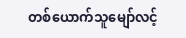တစ်ယောက်သူမျော်လင့်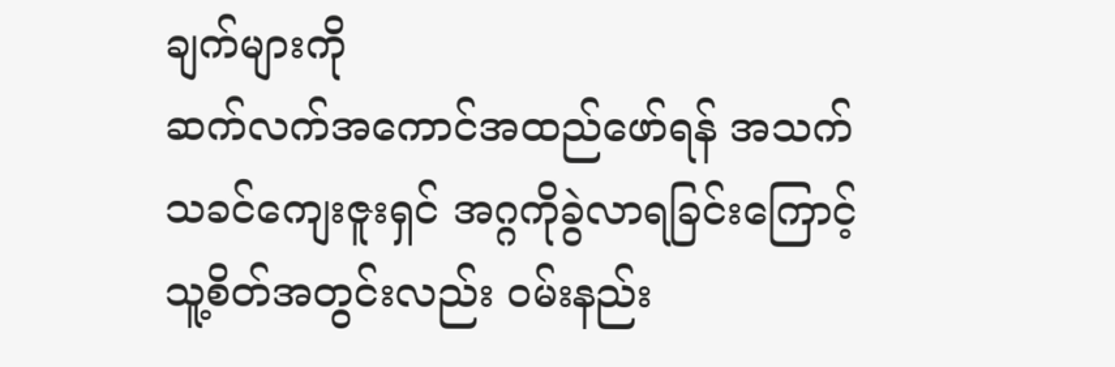ချက်များကို
ဆက်လက်အကောင်အထည်ဖော်ရန် အသက်
သခင်ကျေးဇူးရှင် အဂ္ဂကိုခွဲလာရခြင်းကြောင့်
သူ့စိတ်အတွင်းလည်း ဝမ်းနည်း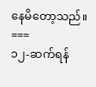နေမိတော့သည်။
===
၁၂-ဆက်ရန်